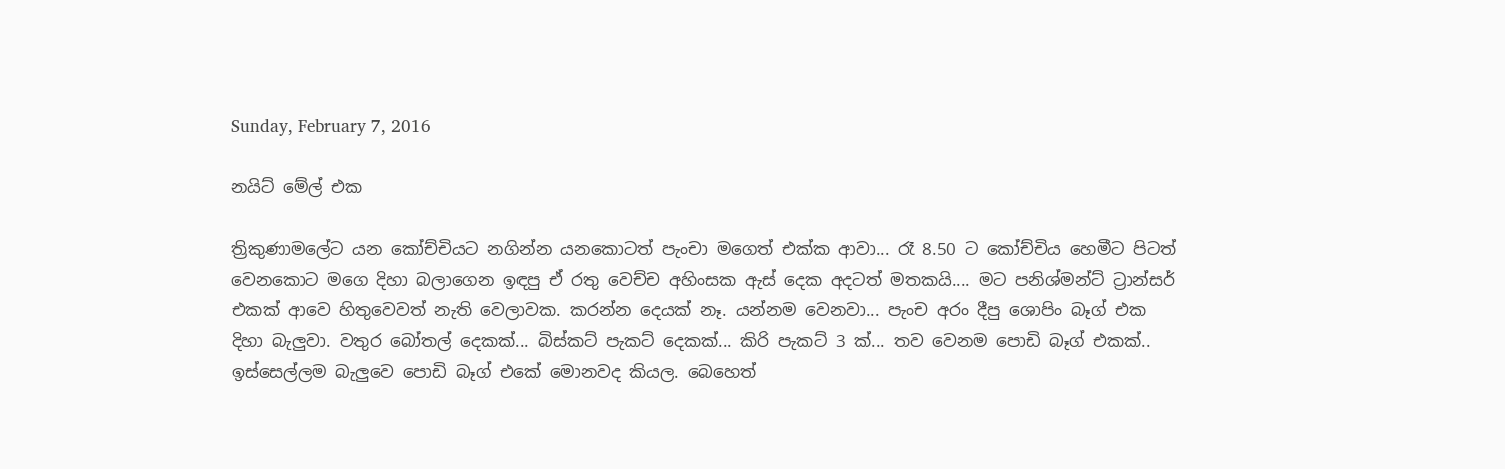Sunday, February 7, 2016

නයිට් මේල් එක

ත්‍රිකුණාමලේට යන කෝච්චියට නගින්න යනකොටත් පැංචා මගෙත් එක්ක ආවා... රෑ 8.50 ට කෝච්චිය හෙමීට පිටත් වෙනකොට මගෙ දිහා බලාගෙන ඉඳපු ඒ රතු වෙච්ච අහිංසක ඇස් දෙක අදටත් මතකයි.... මට පනිශ්මන්ට් ට්‍රාන්සර් එකක් ආවෙ හිතුවෙවත් නැති වෙලාවක. කරන්න දෙයක් නෑ. යන්නම වෙනවා... පැංච අරං දීපු ශොපිං බෑග් එක දිහා බැලුවා. වතුර බෝතල් දෙකක්... බිස්කට් පැකට් දෙකක්... කිරි පැකට් 3 ක්... තව වෙනම පොඩි බෑග් එකක්.. ඉස්සෙල්ලම බැලුවෙ පොඩි බෑග් එකේ මොනවද කියල. බෙහෙත්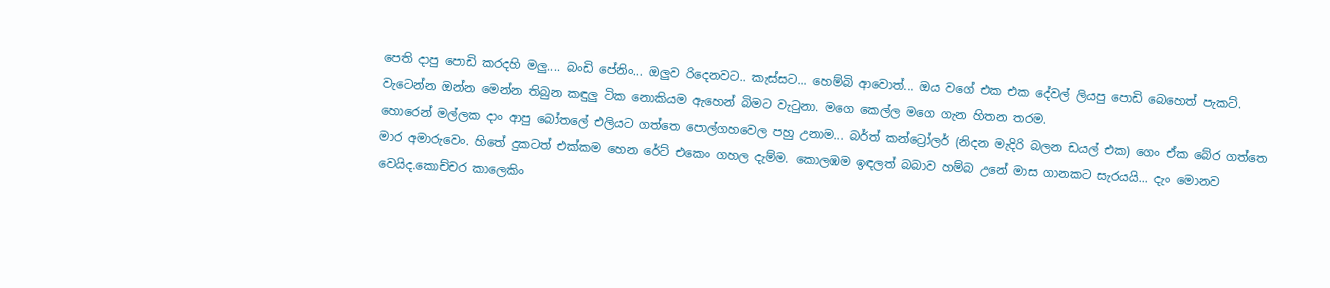පෙති දාපු පොඩි කරදහි මලු.... බංඩි පේනිං... ඔලුව රිදෙනවට.. කැස්සට... හෙම්බි ආවොත්... ඔය වගේ එක එක දේවල් ලියපු පොඩි බෙහෙත් පැකට්. වැටෙන්න ඔන්න මෙන්න තිබුන කඳුලු ටික නොකියම ඇහෙන් බිමට වැ‍ටුනා. මගෙ කෙල්ල මගෙ ගැන හිතන තරම.
හොරෙන් මල්ලක දාං ආපු බෝතලේ එලියට ගත්තෙ පොල්ගහවෙල පහු උනාම... බර්ත් කන්ට්‍රෝලර් (නිදන මැදිරි බලන ඩයල් එක) ගෙං ඒක බේර ගත්තෙ මාර අමාරුවෙං. හිතේ දුකටත් එක්කම හෙන රේට් එකෙං ගහල දැම්ම. කොලඹම ඉඳලත් බබාව හම්බ උනේ මාස ගානකට සැරයයි... දැං මොනව වෙයිද.කොච්චර කාලෙකිං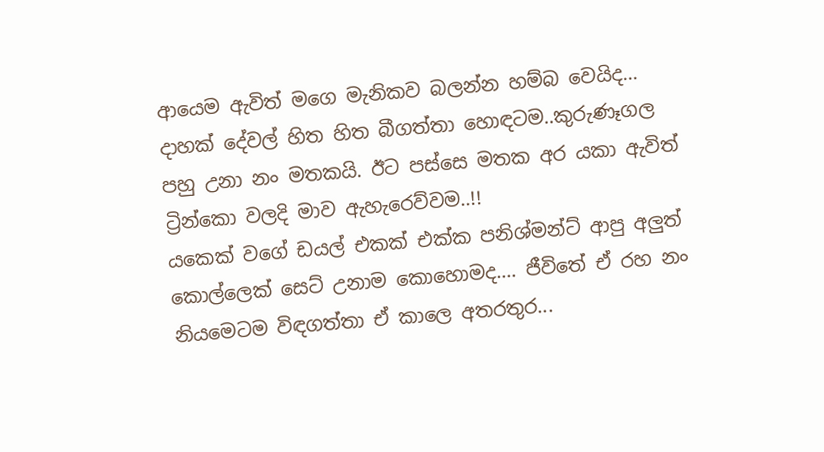ආයෙම ඇවිත් මගෙ මැනිකව බලන්න හම්බ වෙයිද... දාහක් දේවල් හිත හිත බීගත්තා හොඳටම..කුරුණෑගල පහු උනා නං මතකයි. ඊට පස්සෙ මතක අර යකා ඇවිත් ට්‍රින්කො වලදි මාව ඇහැරෙව්වම..!!
යකෙක් වගේ ඩයල් එකක් එක්ක පනිශ්මන්ට් ආපු අලුත් කොල්ලෙක් සෙට් උනාම කොහොමද.... ජීවිතේ ඒ රහ නං නියමෙටම විඳගත්තා ඒ කාලෙ අතරතුර...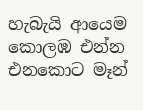හැබැයි ආයෙම කොලඹ එන්න එනකොට මෑන්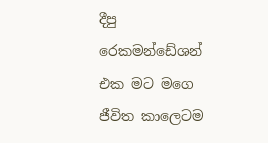දීපු රෙකමන්ඩේශන් එක මට මගෙ ජීවිත කාලෙටම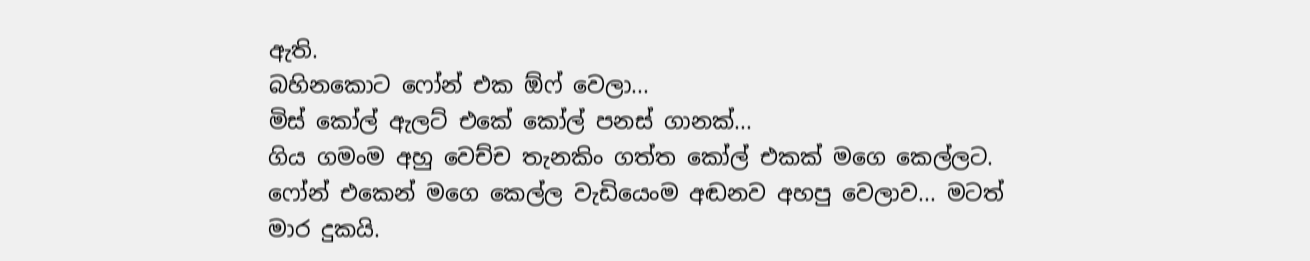ඇති.
බහිනකොට ෆෝන් එක ඕෆ් වෙලා...
මිස් කෝල් ඇලට් එකේ කෝල් පනස් ගානක්...
ගිය ගමංම අහු වෙච්ච තැනකිං ගත්ත කෝල් එකක් මගෙ කෙල්ලට.
ෆෝන් එකෙන් මගෙ කෙල්ල වැඩියෙංම අඬනව අහපු වෙලාව... මටත් මාර දුකයි.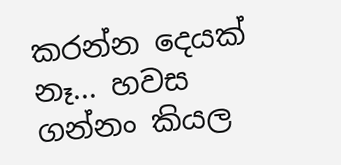කරන්න දෙයක් නෑ... හවස ගන්නං කියල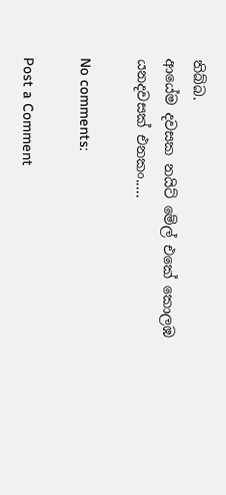තිබ්බ.
ආයේම දවසක නයිට් මේල් එකේ කොලඹ යනදවසක් එනකං.....

No comments:

Post a Comment